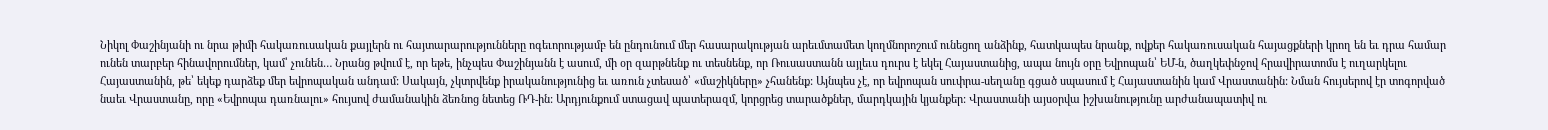Նիկոլ Փաշինյանի ու նրա թիմի հակառուսական քայլերն ու հայտարարությունները ոգեւորությամբ են ընդունում մեր հասարակության արեւմտամետ կողմնորոշում ունեցող անձինք, հատկապես նրանք, ովքեր հակառուսական հայացքների կրող են եւ դրա համար ունեն տարբեր հինավորումներ, կամ՝ չունեն… Նրանց թվում է, որ եթե, ինչպես Փաշինյանն է ասում, մի օր զարթնենք ու տեսնենք, որ Ռուսաստանն այլեւս դուրս է եկել Հայաստանից, ապա նույն օրը Եվրոպան՝ ԵՄ-ն, ծաղկեփնջով հրավիրատոմս է ուղարկելու Հայաստանին, թե՝ եկեք դարձեք մեր եվրոպական անդամ: Սակայն, չկտրվենք իրականությունից եւ առուն չտեսած՝ «մաշիկները» չհանենք: Այնպես չէ, որ եվրոպան սուփրա-սեղանը գցած սպասում է Հայաստանին կամ Վրաստանին: Նման հույսերով էր տոգորված նաեւ Վրաստանը, որը «Եվրոպա դառնալու» հույսով ժամանակին ձեռնոց նետեց ՌԴ-ին: Արդյունքում ստացավ պատերազմ, կորցրեց տարածքներ, մարդկային կյանքեր: Վրաստանի այսօրվա իշխանությունը արժանապատիվ ու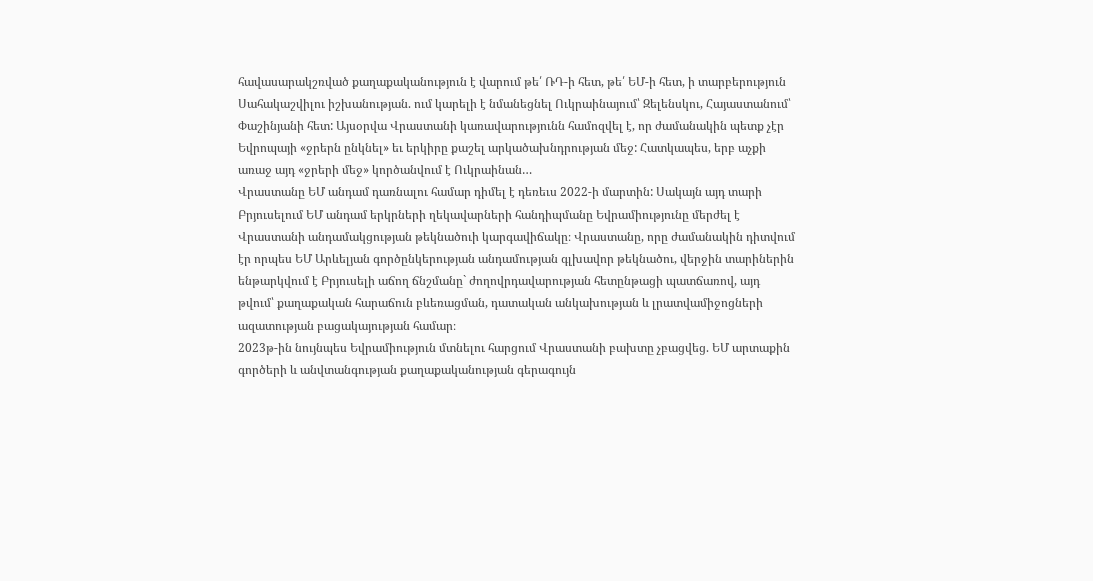հավասարակշռված քաղաքականություն է վարում թե՛ ՌԴ-ի հետ, թե՛ ԵՄ-ի հետ, ի տարբերություն Սահակաշվիլու իշխանության. ում կարելի է նմանեցնել Ուկրաինայում՝ Զելենսկու, Հայաստանում՝ Փաշինյանի հետ: Այսօրվա Վրաստանի կառավարությունն համոզվել է, որ ժամանակին պետք չէր Եվրոպայի «ջրերն ընկնել» եւ երկիրը քաշել արկածախնդրության մեջ: Հատկապես, երբ աչքի առաջ այդ «ջրերի մեջ» կործանվում է Ուկրաինան…
Վրաստանը ԵՄ անդամ դառնալու համար դիմել է դեռեւս 2022-ի մարտին: Սակայն այդ տարի Բրյուսելում ԵՄ անդամ երկրների ղեկավարների հանդիպմանը Եվրամիությունը մերժել է Վրաստանի անդամակցության թեկնածուի կարգավիճակը։ Վրաստանը, որը ժամանակին դիտվում էր որպես ԵՄ Արևելյան գործընկերության անդամության գլխավոր թեկնածու, վերջին տարիներին ենթարկվում է Բրյուսելի աճող ճնշմանը` ժողովրդավարության հետընթացի պատճառով, այդ թվում՝ քաղաքական հարաճուն բևեռացման, դատական անկախության և լրատվամիջոցների ազատության բացակայության համար։
2023թ-ին նույնպես Եվրամիություն մտնելու հարցում Վրաստանի բախտը չբացվեց. ԵՄ արտաքին գործերի և անվտանգության քաղաքականության գերագույն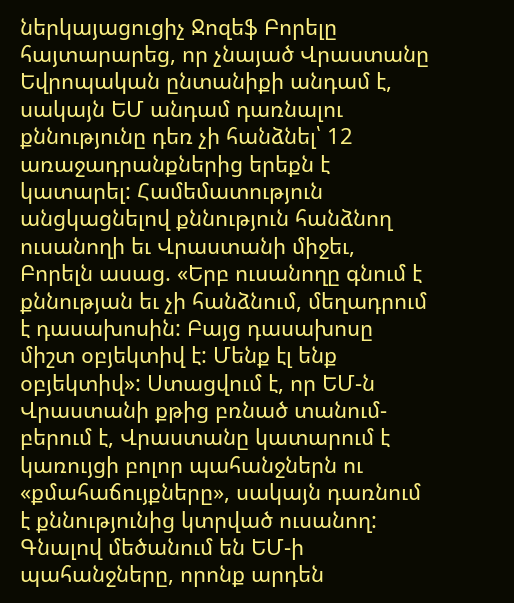ներկայացուցիչ Ջոզեֆ Բորելը հայտարարեց, որ չնայած Վրաստանը Եվրոպական ընտանիքի անդամ է, սակայն ԵՄ անդամ դառնալու քննությունը դեռ չի հանձնել՝ 12 առաջադրանքներից երեքն է կատարել: Համեմատություն անցկացնելով քննություն հանձնող ուսանողի եւ Վրաստանի միջեւ, Բորելն ասաց. «Երբ ուսանողը գնում է քննության եւ չի հանձնում, մեղադրում է դասախոսին: Բայց դասախոսը միշտ օբյեկտիվ է: Մենք էլ ենք օբյեկտիվ»: Ստացվում է, որ ԵՄ-ն Վրաստանի քթից բռնած տանում- բերում է, Վրաստանը կատարում է կառույցի բոլոր պահանջներն ու «քմահաճույքները», սակայն դառնում է քննությունից կտրված ուսանող: Գնալով մեծանում են ԵՄ-ի պահանջները, որոնք արդեն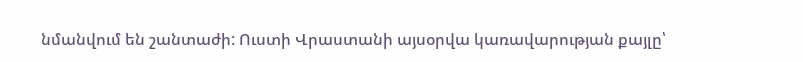նմանվում են շանտաժի: Ուստի Վրաստանի այսօրվա կառավարության քայլը՝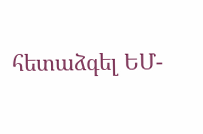հետաձգել ԵՄ-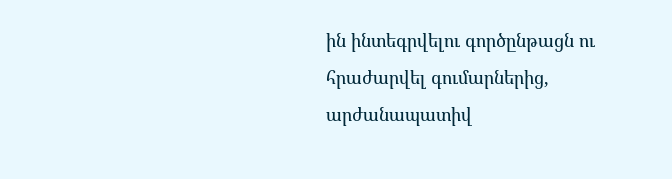ին ինտեգրվելու գործընթացն ու հրաժարվել գումարներից, արժանապատիվ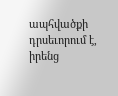ապհվածքի դրսեւորում է, իրենց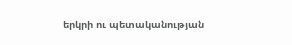երկրի ու պետականության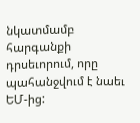նկատմամբ հարգանքի դրսեւորում, որը պահանջվում է նաեւ ԵՄ-ից: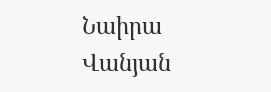Նաիրա Վանյան